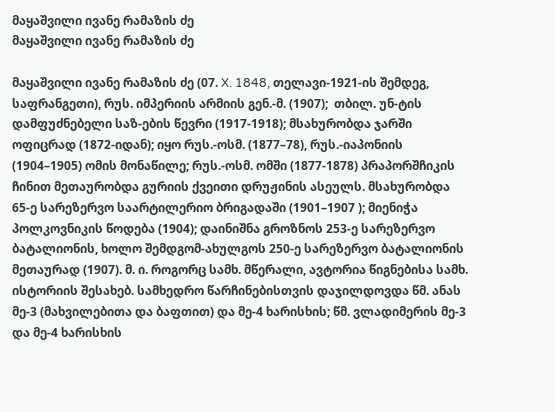მაყაშვილი ივანე რამაზის ძე
მაყაშვილი ივანე რამაზის ძე

მაყაშვილი ივანე რამაზის ძე (07. X. 1848, თელავი-1921-ის შემდეგ, საფრანგეთი), რუს. იმპერიის არმიის გენ.-მ. (1907);  თბილ. უნ-ტის დამფუძნებელი საზ-ების წევრი (1917-1918); მსახურობდა ჯარში ოფიცრად (1872-იდან); იყო რუს.-ოსმ. (1877–78), რუს.-იაპონიის (1904–1905) ომის მონაწილე; რუს.-ოსმ. ომში (1877-1878) პრაპორშჩიკის ჩინით მეთაურობდა გურიის ქვეითი დრუჟინის ასეულს. მსახურობდა 65-ე სარეზერვო საარტილერიო ბრიგადაში (1901–1907 ); მიენიჭა პოლკოვნიკის წოდება (1904); დაინიშნა გროზნოს 253-ე სარეზერვო ბატალიონის, ხოლო შემდგომ-ახულგოს 250-ე სარეზერვო ბატალიონის მეთაურად (1907). მ. ი. როგორც სამხ. მწერალი, ავტორია წიგნებისა სამხ. ისტორიის შესახებ. სამხედრო წარჩინებისთვის დაჯილდოვდა წმ. ანას მე-3 (მახვილებითა და ბაფთით) და მე-4 ხარისხის; წმ. ვლადიმერის მე-3 და მე-4 ხარისხის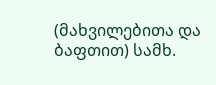(მახვილებითა და ბაფთით) სამხ.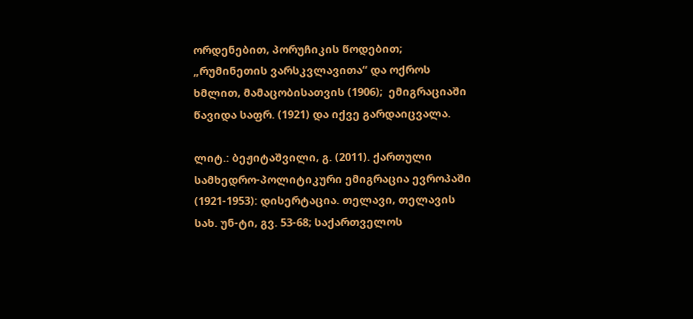ორდენებით, პორუჩიკის წოდებით; „რუმინეთის ვარსკვლავითა“ და ოქროს ხმლით, მამაცობისათვის (1906);  ემიგრაციაში წავიდა საფრ. (1921) და იქვე გარდაიცვალა.

ლიტ.: ბეჟიტაშვილი, გ. (2011). ქართული სამხედრო-პოლიტიკური ემიგრაცია ევროპაში (1921-1953): დისერტაცია. თელავი, თელავის სახ. უნ-ტი, გვ. 53-68; საქართველოს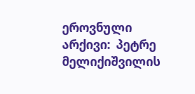ეროვნული არქივი:  პეტრე მელიქიშვილის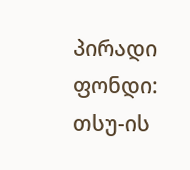პირადი ფონდი: თსუ-ის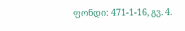ფონდი: 471-1-16, გვ. 4.